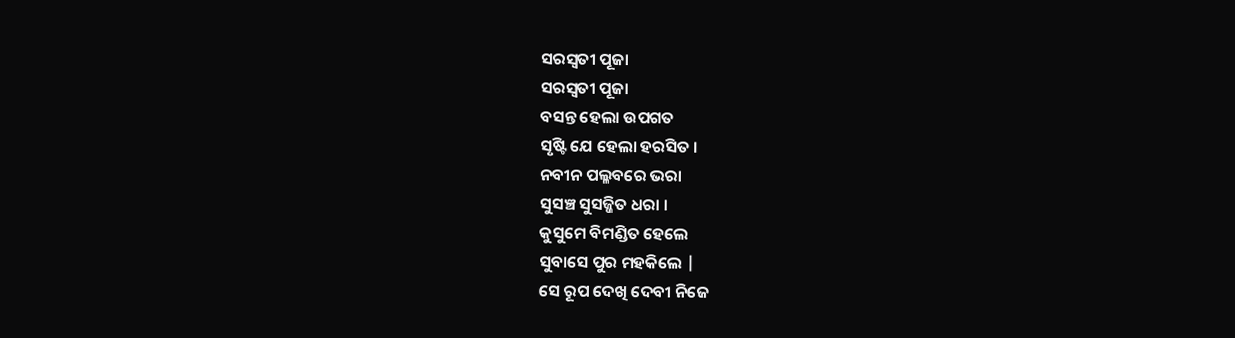ସରସ୍ଵତୀ ପୂଜା
ସରସ୍ଵତୀ ପୂଜା
ବସନ୍ତ ହେଲା ଉପଗତ
ସୃଷ୍ଟି ଯେ ହେଲା ହରସିତ ।
ନବୀନ ପଲ୍ଳବରେ ଭରା
ସୁସଞ୍ଚ ସୁସଜ୍ଜିତ ଧରା ।
କୁସୁମେ ବିମଣ୍ଡିତ ହେଲେ
ସୁବାସେ ପୁର ମହକିଲେ |
ସେ ରୂପ ଦେଖି ଦେବୀ ନିଜେ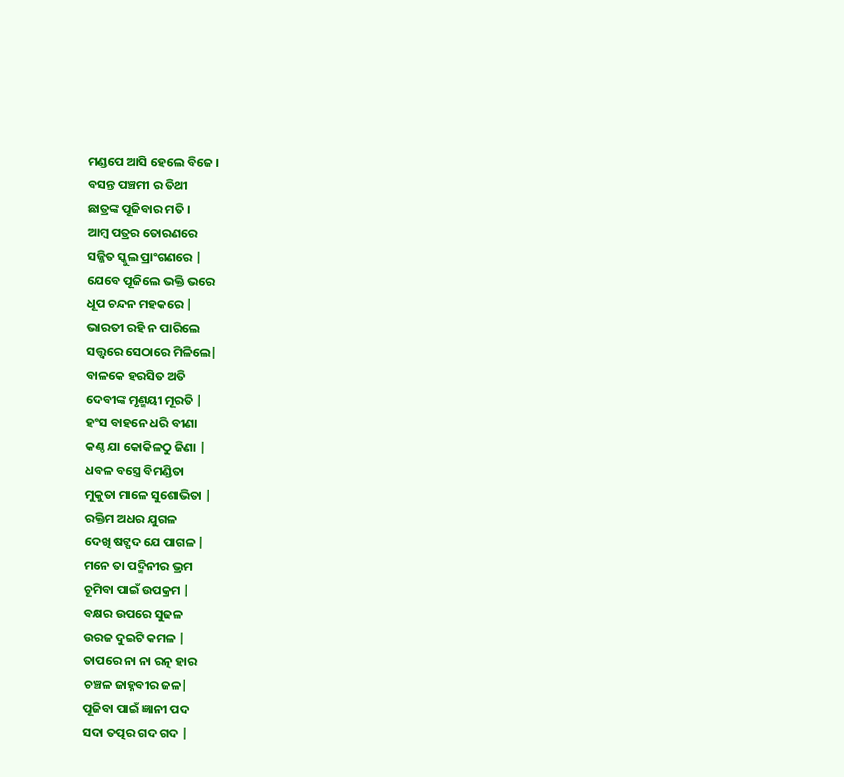ମଣ୍ଡପେ ଆସି ହେଲେ ବିଜେ ।
ବସନ୍ତ ପଞ୍ଚମୀ ର ତିଥୀ
ଛାତ୍ରଙ୍କ ପୂଜିବାର ମତି ।
ଆମ୍ବ ପତ୍ରର ତୋରଣରେ
ସଜ୍ଜିତ ସ୍କୁଲ ପ୍ରାଂଗଣରେ |
ଯେବେ ପୂଜିଲେ ଭକ୍ତି ଭରେ
ଧୂପ ଚନ୍ଦନ ମହକରେ |
ଭାରତୀ ରହି ନ ପାରିଲେ
ସତ୍ତ୍ୱରେ ସେଠାରେ ମିଳିଲେ|
ବାଳକେ ହରସିତ ଅତି
ଦେବୀଙ୍କ ମୃଣ୍ମୟୀ ମୂରତି |
ହଂସ ବାହନେ ଧରି ବୀଣା
କଣ୍ଠ ଯା କୋକିଳଠୁ ଜିଣା |
ଧବଳ ବସ୍ତ୍ରେ ବିମଣ୍ଡିତା
ମୁକୁତା ମାଳେ ସୁଶୋଭିତା |
ରକ୍ତିମ ଅଧର ଯୁଗଳ
ଦେଖି ଷଟ୍ପଦ ଯେ ପାଗଳ |
ମନେ ତା ପଦ୍ମିନୀର ଭ୍ରମ
ଚୂମିବା ପାଇଁ ଉପକ୍ରମ |
ବକ୍ଷର ଉପରେ ସୁଢଳ
ଉରଜ ଦୁଇଟି କମଳ |
ତାପରେ ନା ନା ରତ୍ନ ହାର
ଚଞ୍ଚଳ ଜାହ୍ନବୀର ଜଳ|
ପୂଜିବା ପାଇଁ ଜ୍ଞାନୀ ପଦ
ସଦା ତତ୍ପର ଗଦ ଗଦ |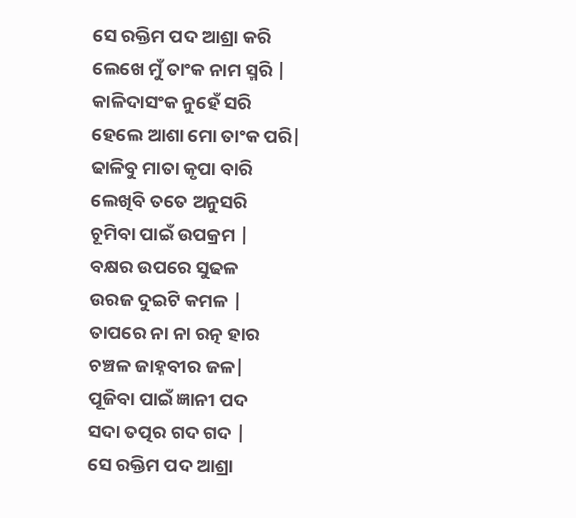ସେ ରକ୍ତିମ ପଦ ଆଶ୍ରା କରି
ଲେଖେ ମୁଁ ତାଂକ ନାମ ସ୍ମରି |
କାଳିଦାସଂକ ନୁହେଁ ସରି
ହେଲେ ଆଶା ମୋ ତାଂକ ପରି|
ଢାଳିବୁ ମାତା କୃପା ବାରି
ଲେଖିବି ତତେ ଅନୁସରି
ଚୂମିବା ପାଇଁ ଉପକ୍ରମ |
ବକ୍ଷର ଉପରେ ସୁଢଳ
ଉରଜ ଦୁଇଟି କମଳ |
ତାପରେ ନା ନା ରତ୍ନ ହାର
ଚଞ୍ଚଳ ଜାହ୍ନବୀର ଜଳ|
ପୂଜିବା ପାଇଁ ଜ୍ଞାନୀ ପଦ
ସଦା ତତ୍ପର ଗଦ ଗଦ |
ସେ ରକ୍ତିମ ପଦ ଆଶ୍ରା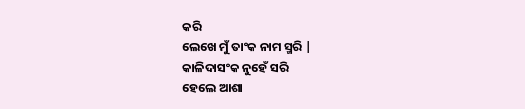କରି
ଲେଖେ ମୁଁ ତାଂକ ନାମ ସ୍ମରି |
କାଳିଦାସଂକ ନୁହେଁ ସରି
ହେଲେ ଆଶା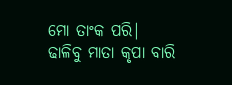ମୋ ତାଂକ ପରି|
ଢାଳିବୁ ମାତା କୃପା ବାରି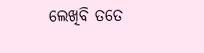ଲେଖିବି ତତେ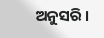ଅନୁସରି ।